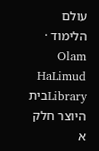עולם הלימוד · Olam HaLimud
Libraryבית היוצר חלק א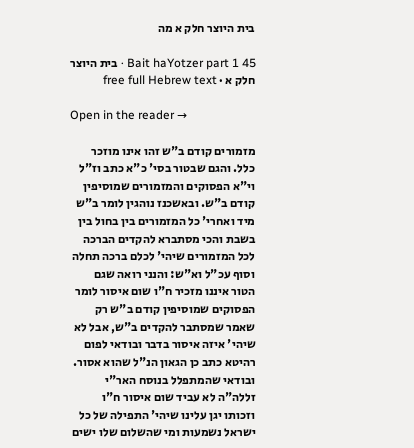בית היוצר חלק א מה

Bait haYotzer part 1 45 · בית היוצר חלק א · free full Hebrew text

Open in the reader →

מזמורים קודם ב"ש זהו אינו מוזכר כלל. והגם שבטור בסי' כ"א כתב וז"ל וי"א הפסוקים והמזמורים שמוסיפין קודם ב"ש. ובאשכנז נוהגין לומר ב"ש מיד ואחרי' כל המזמורים בין בחול בין בשבת והכי מסתברא להקדים הברכה לכל המזמורים שיהי' לכלם ברכה תחלה וסוף עכ"ל וא"ש: והנני רואה שגם הטור איננו מזכיר ח"ו שום איסור לומר הפסוקים שמוסיפין קודם ב"ש רק שאמר שמסתבר להקדים ב"ש, אבל לא שיהי' איזה איסור בדבר ובודאי לפום רהיטא כתב כן הגאון הנ"ל שהוא אסור. ובודאי שהמתפלל בנוסח האר"י זללה"ה לא עביד שום איסור ח"ו וזכותו יגן עלינו שיהי' התפילה של כל ישראל נשמעות ומי שהשלום שלו ישים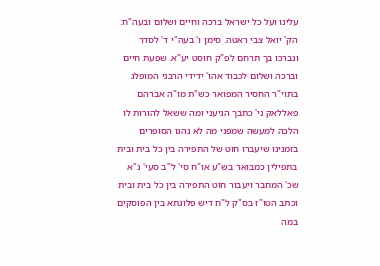עלינו ועל כל ישראל ברכה וחיים ושלום ובעה"ח: הק' יואל צבי ראטה. סימן ו' בעה"י ד' לסדר ונברכו בך תרחם לפ"ק חוסט יע"א. שפעת חיים וברכה ושלום לכבוד אהו' ידידי הרבני המופלג בתוי"ר החסיר המפואר כש"ת מו"ה אברהם פאללאק ני' כתבך הגיעני ומה ששאל להורות לו הלכה למעשה שמפני מה לא נהגו הסופרים בזמנינו שיעברו חוט של התפירה בין כל בית ובית בתפילין כמבואר בש"ע או"ח סי' ל"ב סעי' נ"א שכ' המחבר ויעבור חוט התפירה בין כל בית ובית וכתב הטו"ז בס"ק ל"ח דיש פלוגתא בין הפוסקים במה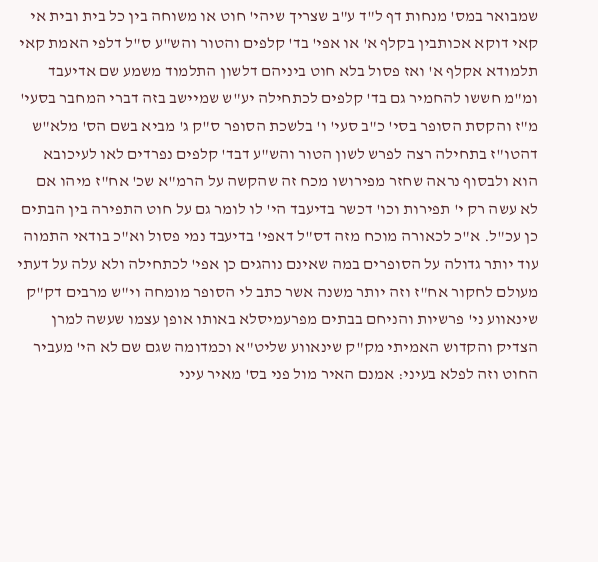שמבואר במס' מנחות דף ל"ד ע"ב שצריך שיהי' חוט או משוחה בין כל בית ובית אי קאי דוקא אכותבין בקלף א' או אפי' בד' קלפים והטור והש"ע ס"ל דלפי האמת קאי תלמודא אקלף א' ואז פסול בלא חוט ביניהם דלשון התלמוד משמע שם אדיעבד ומ"מ חששו להחמיר גם בד' קלפים לכתחילה יע"ש שמיישב בזה דברי המחבר בסעי' מ"ז והקסת הסופר בסי' כ"ב סעי' ו' בלשכת הסופר ס"ק ג' מביא בשם הס' מלא"ש דהטו"ז בתחילה רצה לפרש לשון הטור והש"ע דבד' קלפים נפרדים לאו לעיכובא הוא ולבסוף נראה שחזר מפירושו מכח זה שהקשה על הרמ"א שכ' אח"ז מיהו אם לא עשה רק י' תפירות וכו' דכשר בדיעבד הי' לו לומר גם על חוט התפירה בין הבתים כן עכ"ל. א"כ לכאורה מוכח מזה דס"ל דאפי' בדיעבד נמי פסול וא"כ בודאי התמוה עוד יותר גדולה על הסופרים במה שאינם נוהגים כן אפי' לכתחילה ולא עלה על דעתי מעולם לחקור אח"ז וזה יותר משנה אשר כתב לי הסופר מומחה וי"ש מרבים דק"ק שינאווע ני' פרשיות והניחם בבתים מפרעמיסלא באותו אופן עצמו שעשה למרן הצדיק והקדוש האמיתי מק"ק שינאווע שליט"א וכמדומה שגם שם לא הי' מעביר החוט וזה לפלא בעיני: אמנם האיר מול פני בס' מאיר עיני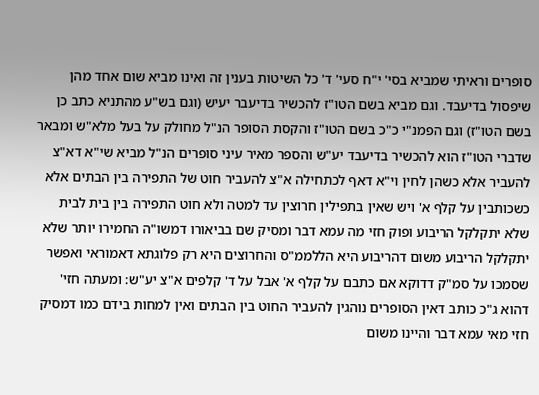סופרים וראיתי שמביא בסי' י"ח סעי' ד' כל השיטות בענין זה ואינו מביא שום אחד מהן שיפסול בדיעבד. וגם מביא בשם הטו"ז להכשיר בדיעבר יעיש (וגם בש"ע מהתניא כתב כן בשם הטו"ז) וגם הפמנ"י כ"כ בשם הטו"ז והקסת הסופר הנ"ל מחולק על בעל מלא"ש ומבאר שדברי הטו"ז הוא להכשיר בדיעבד יע"ש והספר מאיר עיני סופרים הנ"ל מביא שי"א דא"צ להעביר אלא כשהן לחין וי"א דאף לכתחילה א"צ להעביר חוט של התפירה בין הבתים אלא כשכותבין על קלף א' ויש שאין בתפילין חרוצין עד למטה ולא חוט התפירה בין בית לבית שלא יתקלקל הריבוע ופוק חזי מה עמא דבר ומסיק שם בביאורו דמשו"ה החמירו יותר שלא יתקלקל הריבוע משום דהריבוע היא הללממ"ס והחרוצים היא רק פלוגתא דאמוראי ואפשר שסמכו על סמ"ק דדוקא אם כתבם על קלף א' אבל על ד' קלפים א"צ יע"ש: ומעתה חזי' דהוא ג"כ כותב דאין הסופרים נוהגין להעביר החוט בין הבתים ואין למחות בידם כמו דמסיק חזי מאי עמא דבר והיינו משום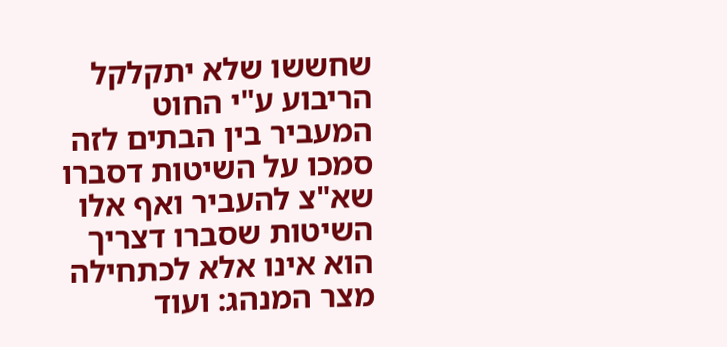שחששו שלא יתקלקל הריבוע ע"י החוט המעביר בין הבתים לזה סמכו על השיטות דסברו שא"צ להעביר ואף אלו השיטות שסברו דצריך הוא אינו אלא לכתחילה מצר המנהג: ועוד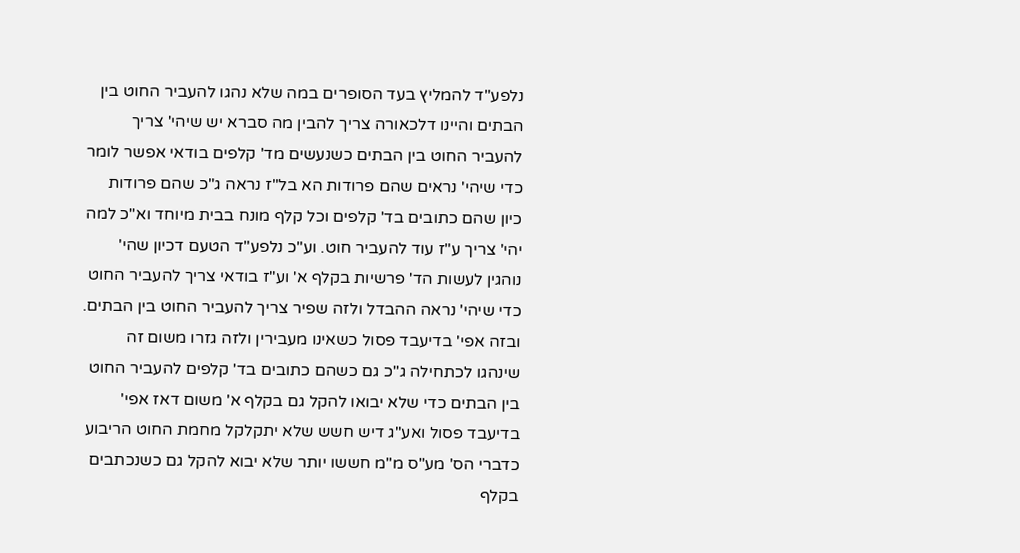נלפע"ד להמליץ בעד הסופרים במה שלא נהגו להעביר החוט בין הבתים והיינו דלכאורה צריך להבין מה סברא יש שיהי' צריך להעביר החוט בין הבתים כשנעשים מד' קלפים בודאי אפשר לומר כדי שיהי' נראים שהם פרודות הא בל"ז נראה ג"כ שהם פרודות כיון שהם כתובים בד' קלפים וכל קלף מונח בבית מיוחד וא"כ למה יהי' צריך ע"ז עוד להעביר חוט. וע"כ נלפע"ד הטעם דכיון שהי' נוהגין לעשות הד' פרשיות בקלף א' וע"ז בודאי צריך להעביר החוט כדי שיהי' נראה ההבדל ולזה שפיר צריך להעביר החוט בין הבתים. ובזה אפי' בדיעבד פסול כשאינו מעבירין ולזה גזרו משום זה שינהגו לכתחילה ג"כ גם כשהם כתובים בד' קלפים להעביר החוט בין הבתים כדי שלא יבואו להקל גם בקלף א' משום דאז אפי' בדיעבד פסול ואע"ג דיש חשש שלא יתקלקל מחמת החוט הריבוע כדברי הס' מע"ס מ"מ חששו יותר שלא יבוא להקל גם כשנכתבים בקלף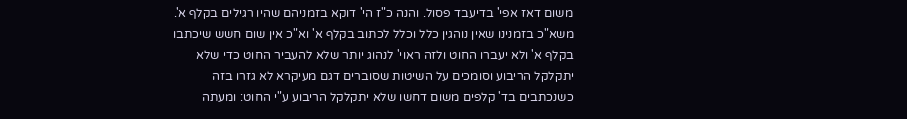משום דאז אפי' בדיעבד פסול. והנה כ"ז הי' דוקא בזמניהם שהיו רגילים בקלף א'. משא"כ בזמנינו שאין נוהגין כלל וכלל לכתוב בקלף א' וא"כ אין שום חשש שיכתבו בקלף א' ולא יעברו החוט ולזה ראוי' לנהוג יותר שלא להעביר החוט כדי שלא יתקלקל הריבוע וסומכים על השיטות שסוברים דגם מעיקרא לא גזרו בזה כשנכתבים בד' קלפים משום דחשו שלא יתקלקל הריבוע ע"י החוט: ומעתה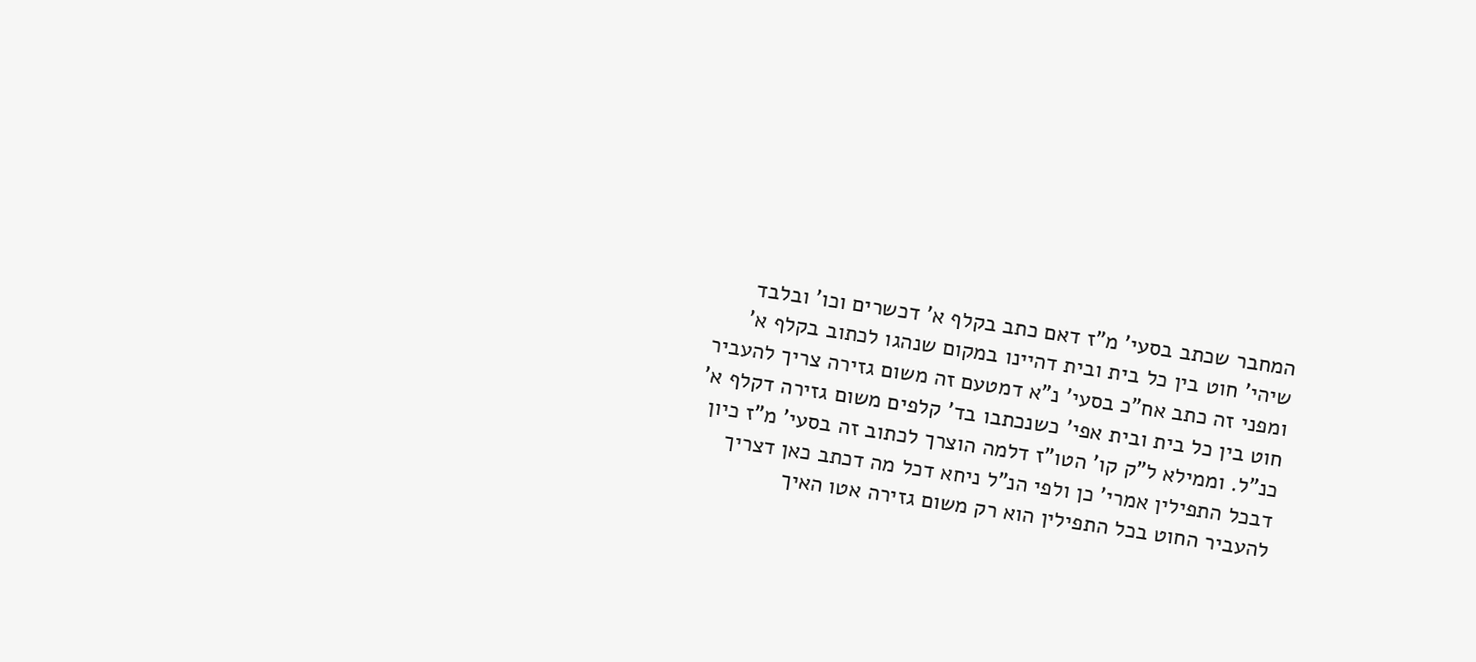המחבר שכתב בסעי' מ"ז דאם כתב בקלף א' דכשרים וכו' ובלבד שיהי' חוט בין כל בית ובית דהיינו במקום שנהגו לכתוב בקלף א' ומפני זה כתב אח"כ בסעי' נ"א דמטעם זה משום גזירה צריך להעביר חוט בין כל בית ובית אפי' כשנכתבו בד' קלפים משום גזירה דקלף א' כנ"ל. וממילא ל"ק קו' הטו"ז דלמה הוצרך לכתוב זה בסעי' מ"ז כיון דבכל התפילין אמרי' כן ולפי הנ"ל ניחא דכל מה דכתב כאן דצריך להעביר החוט בכל התפילין הוא רק משום גזירה אטו האיך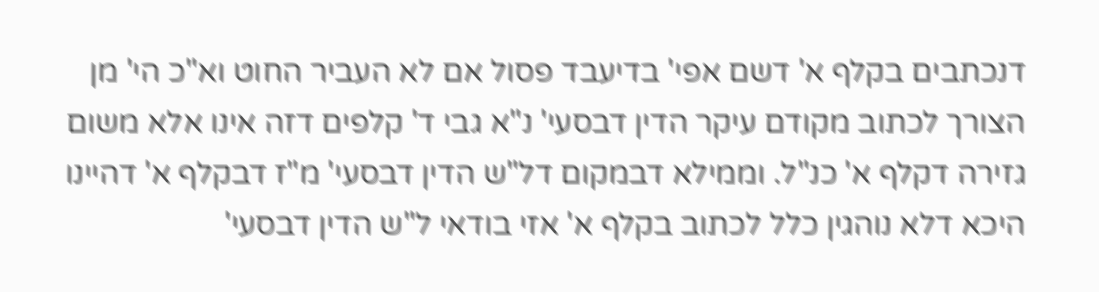דנכתבים בקלף א' דשם אפי' בדיעבד פסול אם לא העביר החוט וא"כ הי' מן הצורך לכתוב מקודם עיקר הדין דבסעי' נ"א גבי ד' קלפים דזה אינו אלא משום גזירה דקלף א' כנ"ל. וממילא דבמקום דל"ש הדין דבסעי' מ"ז דבקלף א' דהיינו היכא דלא נוהגין כלל לכתוב בקלף א' אזי בודאי ל"ש הדין דבסעי'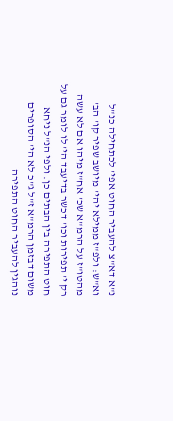נ"א דא"צ להעביר החוט אפי' לכתחילה כנ"ל וא"ש: ולפ"ז ממילא יהי' מיושב שפיר קו' הב' מהטו"ז על הרמ"א שכ' אח"ז מיהו אם לא עשה רק י' תפירות וכו' דכשר בדיעבד הי' לו לומר גם על חוט התפירה בין הבתים כן. ולפי הנ"ל ניחא משום דבזמן הרמ"א ז"ל ג"כ לא הי' הסופרים נוהגין להעביר החוט התפירה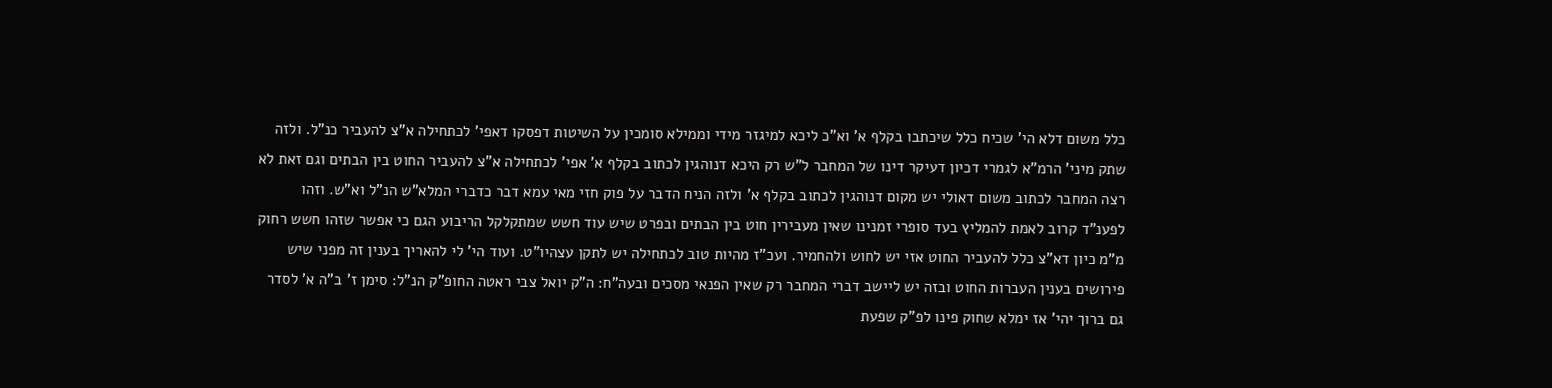כלל משום דלא הי' שכיח כלל שיכתבו בקלף א' וא"כ ליכא למיגזר מידי וממילא סומכין על השיטות דפסקו דאפי' לכתחילה א"צ להעביר כנ"ל. ולזה שתק מיני' הרמ"א לגמרי דכיון דעיקר דינו של המחבר ל"ש רק היכא דנוהגין לכתוב בקלף א' אפי' לכתחילה א"צ להעביר החוט בין הבתים וגם זאת לא רצה המחבר לכתוב משום דאולי יש מקום דנוהגין לכתוב בקלף א' ולזה הניח הדבר על פוק חזי מאי עמא דבר כדברי המלא"ש הנ"ל וא"ש. וזהו לפענ"ד קרוב לאמת להמליץ בעד סופרי זמנינו שאין מעבירין חוט בין הבתים ובפרט שיש עוד חשש שמתקלקל הריבוע הגם כי אפשר שזהו חשש רחוק מ"מ כיון דא"צ כלל להעביר החוט אזי יש לחוש ולהחמיר. ועכ"ז מהיות טוב לכתחילה יש לתקן עצהיו"ט. ועוד הי' לי להאריך בענין זה מפני שיש פירושים בענין העברות החוט ובזה יש ליישב דברי המחבר רק שאין הפנאי מסכים ובעה"ח: ה"ק יואל צבי ראטה החופ"ק הנ"ל: סימן ז' ב"ה א' לסדר גם ברוך יהי' אז ימלא שחוק פינו לפ"ק שפעת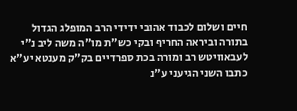חיים ושלום לכבוד אהובי ידידי הרב המופלג הגדול בתורה וביראה החריף ובקי כש"ת מו"ה משה ליב נ"י לעבאוויטש רב ומורה בכת ספרדיים בק"ק מענטא יע"א כתבו השני הגיעני ע"נ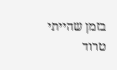בזמן שהייתי טרוד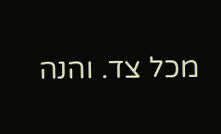מכל צד. והנה